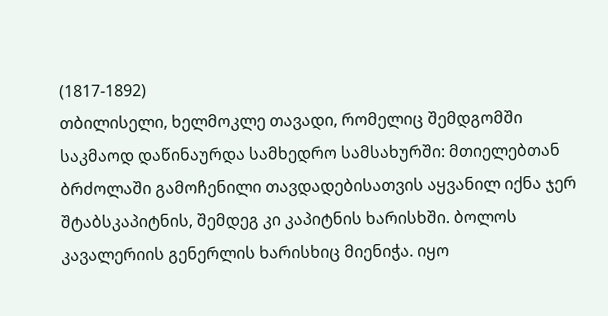(1817-1892)
თბილისელი, ხელმოკლე თავადი, რომელიც შემდგომში საკმაოდ დაწინაურდა სამხედრო სამსახურში: მთიელებთან ბრძოლაში გამოჩენილი თავდადებისათვის აყვანილ იქნა ჯერ შტაბსკაპიტნის, შემდეგ კი კაპიტნის ხარისხში. ბოლოს კავალერიის გენერლის ხარისხიც მიენიჭა. იყო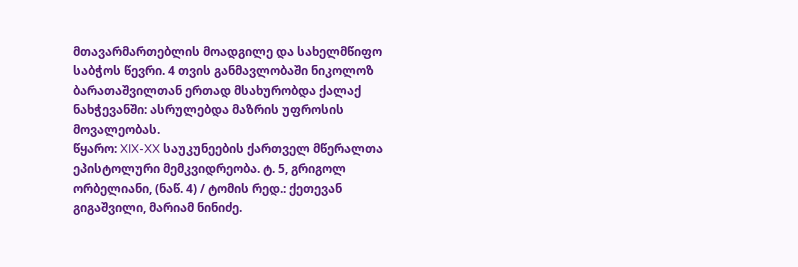მთავარმართებლის მოადგილე და სახელმწიფო საბჭოს წევრი. 4 თვის განმავლობაში ნიკოლოზ ბარათაშვილთან ერთად მსახურობდა ქალაქ ნახჭევანში: ასრულებდა მაზრის უფროსის მოვალეობას.
წყარო: XIX-XX საუკუნეების ქართველ მწერალთა ეპისტოლური მემკვიდრეობა. ტ. 5, გრიგოლ ორბელიანი, (ნაწ. 4) / ტომის რედ.: ქეთევან გიგაშვილი, მარიამ ნინიძე.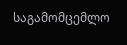საგამომცემლო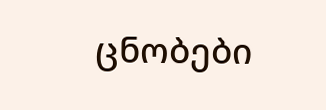ცნობები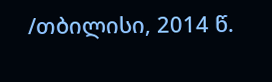/თბილისი, 2014 წ.